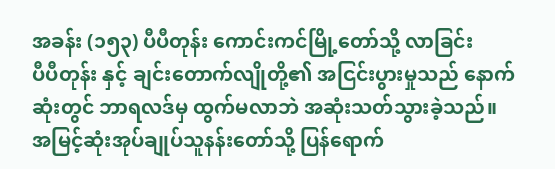အခန်း (၁၅၃) ပီပီတုန်း ကောင်းကင်မြို့တော်သို့ လာခြင်း
ပီပီတုန်း နှင့် ချင်းတောက်လျိုတို့၏ အငြင်းပွားမှုသည် နောက်ဆုံးတွင် ဘာရလဒ်မှ ထွက်မလာဘဲ အဆုံးသတ်သွားခဲ့သည်။
အမြင့်ဆုံးအုပ်ချုပ်သူနန်းတော်သို့ ပြန်ရောက်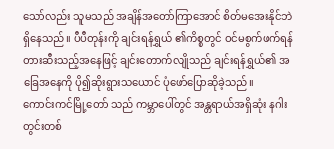သော်လည်း သူမသည် အချိန်အတော်ကြာအောင် စိတ်မအေးနိုင်ဘဲ ရှိနေသည်။ ပီပီတုန်းကို ချင်းရန်ရွှယ် ၏ကိစ္စတွင် ဝင်မစွက်ဖက်ရန် တားဆီးသည့်အနေဖြင့် ချင်းတောက်လျိုသည် ချင်းရန်ရွှယ်၏ အခြေအနေကို ပို၍ဆိုးရွားသယောင် ပုံဖော်ပြောဆိုခဲ့သည်။
ကောင်းကင်မြို့တော် သည် ကမ္ဘာပေါ်တွင် အန္တရာယ်အရှိဆုံး နဂါးတွင်းတစ်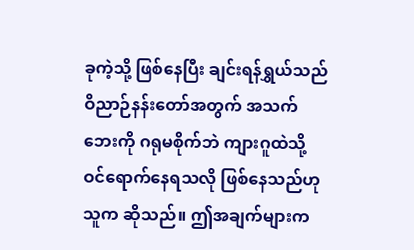ခုကဲ့သို့ ဖြစ်နေပြီး ချင်းရန်ရွှယ်သည် ဝိညာဉ်နန်းတော်အတွက် အသက်ဘေးကို ဂရုမစိုက်ဘဲ ကျားဂူထဲသို့ ဝင်ရောက်နေရသလို ဖြစ်နေသည်ဟု သူက ဆိုသည်။ ဤအချက်များက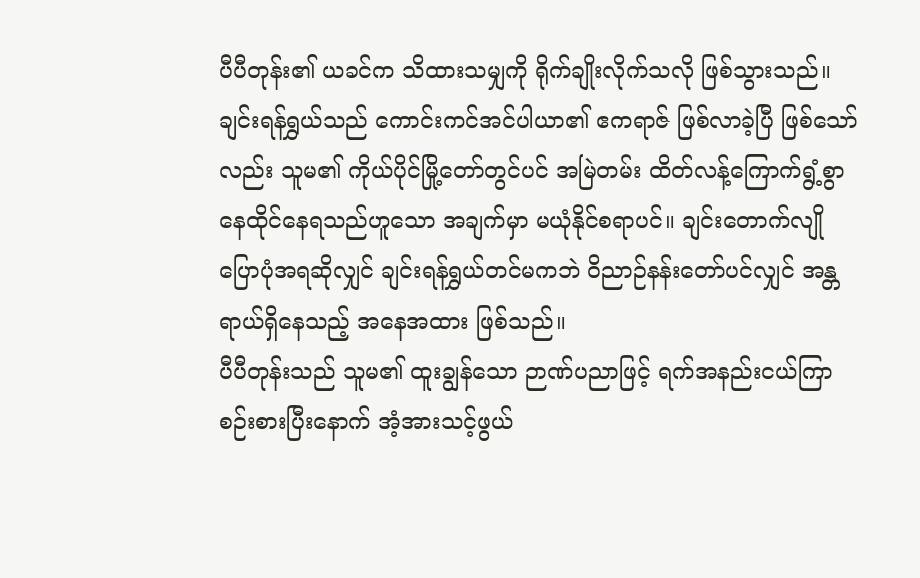ပီပီတုန်း၏ ယခင်က သိထားသမျှကို ရိုက်ချိုးလိုက်သလို ဖြစ်သွားသည်။
ချင်းရန်ရွှယ်သည် ကောင်းကင်အင်ပါယာ၏ ဧကရာဇ် ဖြစ်လာခဲ့ပြီ ဖြစ်သော်လည်း သူမ၏ ကိုယ်ပိုင်မြို့တော်တွင်ပင် အမြဲတမ်း ထိတ်လန့်ကြောက်ရွံ့စွာ နေထိုင်နေရသည်ဟူသော အချက်မှာ မယုံနိုင်စရာပင်။ ချင်းတောက်လျို ပြောပုံအရဆိုလျှင် ချင်းရန်ရွှယ်တင်မကဘဲ ဝိညာဉ်နန်းတော်ပင်လျှင် အန္တရာယ်ရှိနေသည့် အနေအထား ဖြစ်သည်။
ပီပီတုန်းသည် သူမ၏ ထူးချွန်သော ဉာဏ်ပညာဖြင့် ရက်အနည်းငယ်ကြာ စဉ်းစားပြီးနောက် အံ့အားသင့်ဖွယ်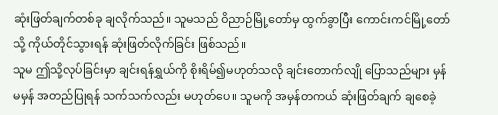ဆုံးဖြတ်ချက်တစ်ခု ချလိုက်သည်။ သူမသည် ဝိညာဉ်မြို့တော်မှ ထွက်ခွာပြီး ကောင်းကင်မြို့တော်သို့ ကိုယ်တိုင်သွားရန် ဆုံးဖြတ်လိုက်ခြင်း ဖြစ်သည်။
သူမ ဤသို့လုပ်ခြင်းမှာ ချင်းရန်ရွှယ်ကို စိုးရိမ်၍မဟုတ်သလို ချင်းတောက်လျို ပြောသည်များ မှန် မမှန် အတည်ပြုရန် သက်သက်လည်း မဟုတ်ပေ။ သူမကို အမှန်တကယ် ဆုံးဖြတ်ချက် ချစေခဲ့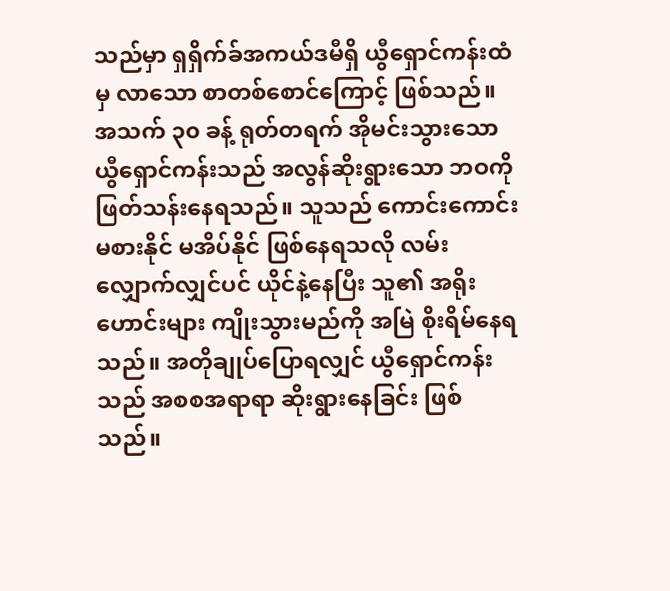သည်မှာ ရှရှိက်ခ်အကယ်ဒမီရှိ ယွီရှောင်ကန်းထံမှ လာသော စာတစ်စောင်ကြောင့် ဖြစ်သည်။
အသက် ၃၀ ခန့် ရုတ်တရက် အိုမင်းသွားသော ယွီရှောင်ကန်းသည် အလွန်ဆိုးရွားသော ဘဝကို ဖြတ်သန်းနေရသည်။ သူသည် ကောင်းကောင်းမစားနိုင် မအိပ်နိုင် ဖြစ်နေရသလို လမ်းလျှောက်လျှင်ပင် ယိုင်နဲ့နေပြီး သူ၏ အရိုးဟောင်းများ ကျိုးသွားမည်ကို အမြဲ စိုးရိမ်နေရသည်။ အတိုချုပ်ပြောရလျှင် ယွီရှောင်ကန်းသည် အစစအရာရာ ဆိုးရွားနေခြင်း ဖြစ်သည်။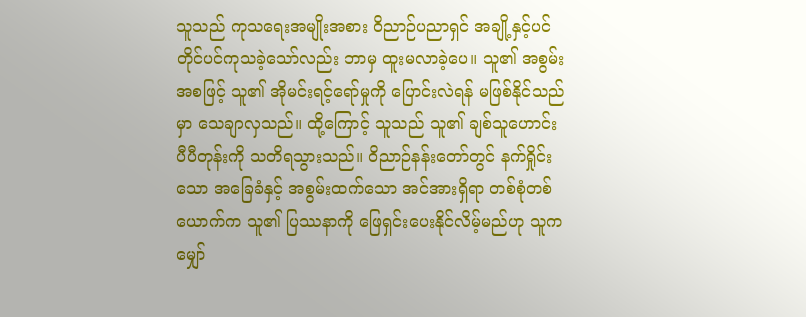သူသည် ကုသရေးအမျိုးအစား ဝိညာဉ်ပညာရှင် အချို့နှင့်ပင် တိုင်ပင်ကုသခဲ့သော်လည်း ဘာမှ ထူးမလာခဲ့ပေ။ သူ၏ အစွမ်းအစဖြင့် သူ၏ အိုမင်းရင့်ရော်မှုကို ပြောင်းလဲရန် မဖြစ်နိုင်သည်မှာ သေချာလှသည်။ ထို့ကြောင့် သူသည် သူ၏ ချစ်သူဟောင်း ပီပီတုန်းကို သတိရသွားသည်။ ဝိညာဉ်နန်းတော်တွင် နက်ရှိုင်းသော အခြေခံနှင့် အစွမ်းထက်သော အင်အားရှိရာ တစ်စုံတစ်ယောက်က သူ၏ ပြဿနာကို ဖြေရှင်းပေးနိုင်လိမ့်မည်ဟု သူက မျှော်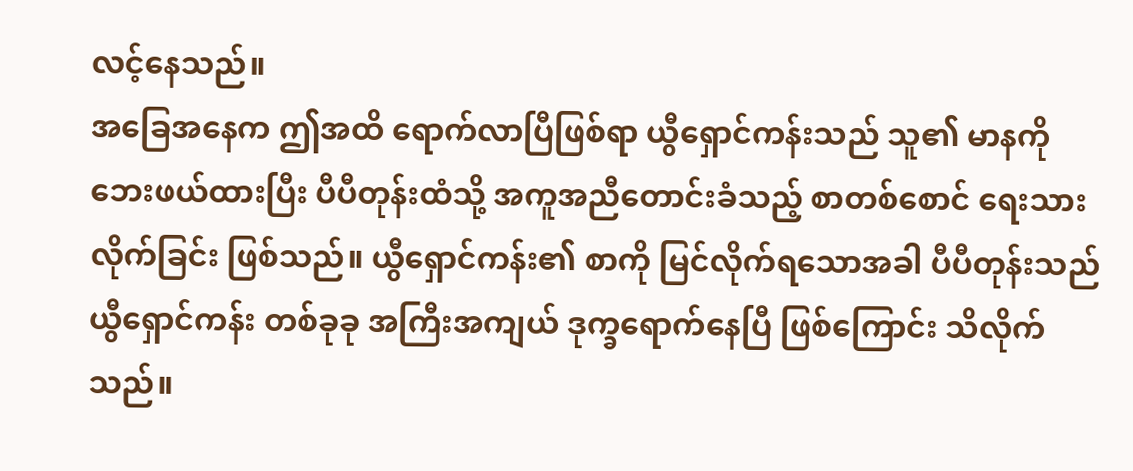လင့်နေသည်။
အခြေအနေက ဤအထိ ရောက်လာပြီဖြစ်ရာ ယွီရှောင်ကန်းသည် သူ၏ မာနကို ဘေးဖယ်ထားပြီး ပီပီတုန်းထံသို့ အကူအညီတောင်းခံသည့် စာတစ်စောင် ရေးသားလိုက်ခြင်း ဖြစ်သည်။ ယွီရှောင်ကန်း၏ စာကို မြင်လိုက်ရသောအခါ ပီပီတုန်းသည် ယွီရှောင်ကန်း တစ်ခုခု အကြီးအကျယ် ဒုက္ခရောက်နေပြီ ဖြစ်ကြောင်း သိလိုက်သည်။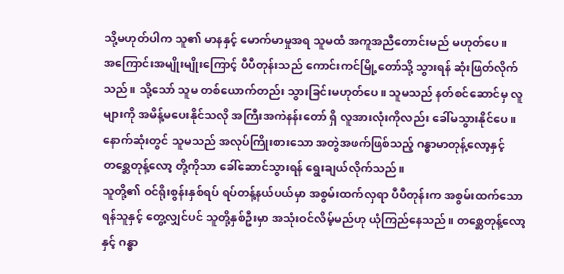သို့မဟုတ်ပါက သူ၏ မာနနှင့် မောက်မာမှုအရ သူမထံ အကူအညီတောင်းမည် မဟုတ်ပေ။
အကြောင်းအမျိုးမျိုးကြောင့် ပီပီတုန်းသည် ကောင်းကင်မြို့တော်သို့ သွားရန် ဆုံးဖြတ်လိုက်သည်။ သို့သော် သူမ တစ်ယောက်တည်း သွားခြင်းမဟုတ်ပေ။ သူမသည် နတ်စင်ဆောင်မှ လူများကို အမိန့်မပေးနိုင်သလို အကြီးအကဲနန်းတော် ရှိ လူအားလုံးကိုလည်း ခေါ်မသွားနိုင်ပေ။ နောက်ဆုံးတွင် သူမသည် အလုပ်ကြိုးစားသော အတွဲအဖက်ဖြစ်သည့် ဂန္ဓာမာတုန့်လော့နှင့် တစ္ဆေတုန့်လော့ တို့ကိုသာ ခေါ်ဆောင်သွားရန် ရွေးချယ်လိုက်သည်။
သူတို့၏ ဝင်ရိုးစွန်းနှစ်ရပ် ရပ်တန့်နယ်ပယ်မှာ အစွမ်းထက်လှရာ ပီပီတုန်းက အစွမ်းထက်သော ရန်သူနှင့် တွေ့လျှင်ပင် သူတို့နှစ်ဦးမှာ အသုံးဝင်လိမ့်မည်ဟု ယုံကြည်နေသည်။ တစ္ဆေတုန့်လော့နှင့် ဂန္ဓာ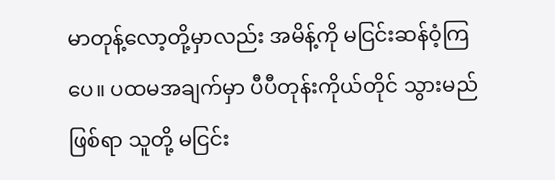မာတုန့်လော့တို့မှာလည်း အမိန့်ကို မငြင်းဆန်ဝံ့ကြပေ။ ပထမအချက်မှာ ပီပီတုန်းကိုယ်တိုင် သွားမည်ဖြစ်ရာ သူတို့ မငြင်း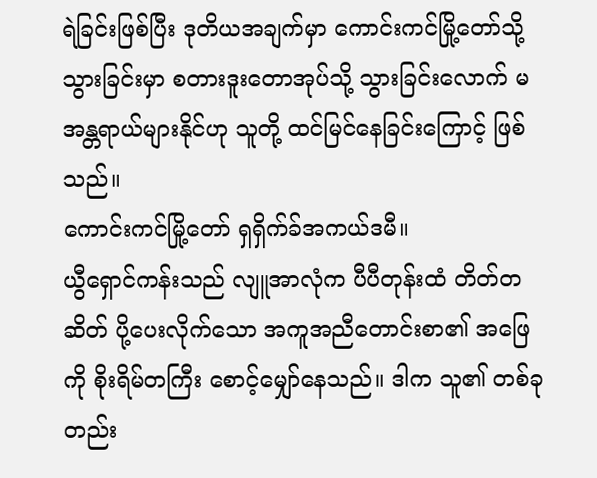ရဲခြင်းဖြစ်ပြီး ဒုတိယအချက်မှာ ကောင်းကင်မြို့တော်သို့ သွားခြင်းမှာ စတားဒူးတောအုပ်သို့ သွားခြင်းလောက် မအန္တရာယ်များနိုင်ဟု သူတို့ ထင်မြင်နေခြင်းကြောင့် ဖြစ်သည်။
ကောင်းကင်မြို့တော် ရှရှိက်ခ်အကယ်ဒမီ။
ယွီရှောင်ကန်းသည် လျူအာလုံက ပီပီတုန်းထံ တိတ်တဆိတ် ပို့ပေးလိုက်သော အကူအညီတောင်းစာ၏ အဖြေကို စိုးရိမ်တကြီး စောင့်မျှော်နေသည်။ ဒါက သူ၏ တစ်ခုတည်း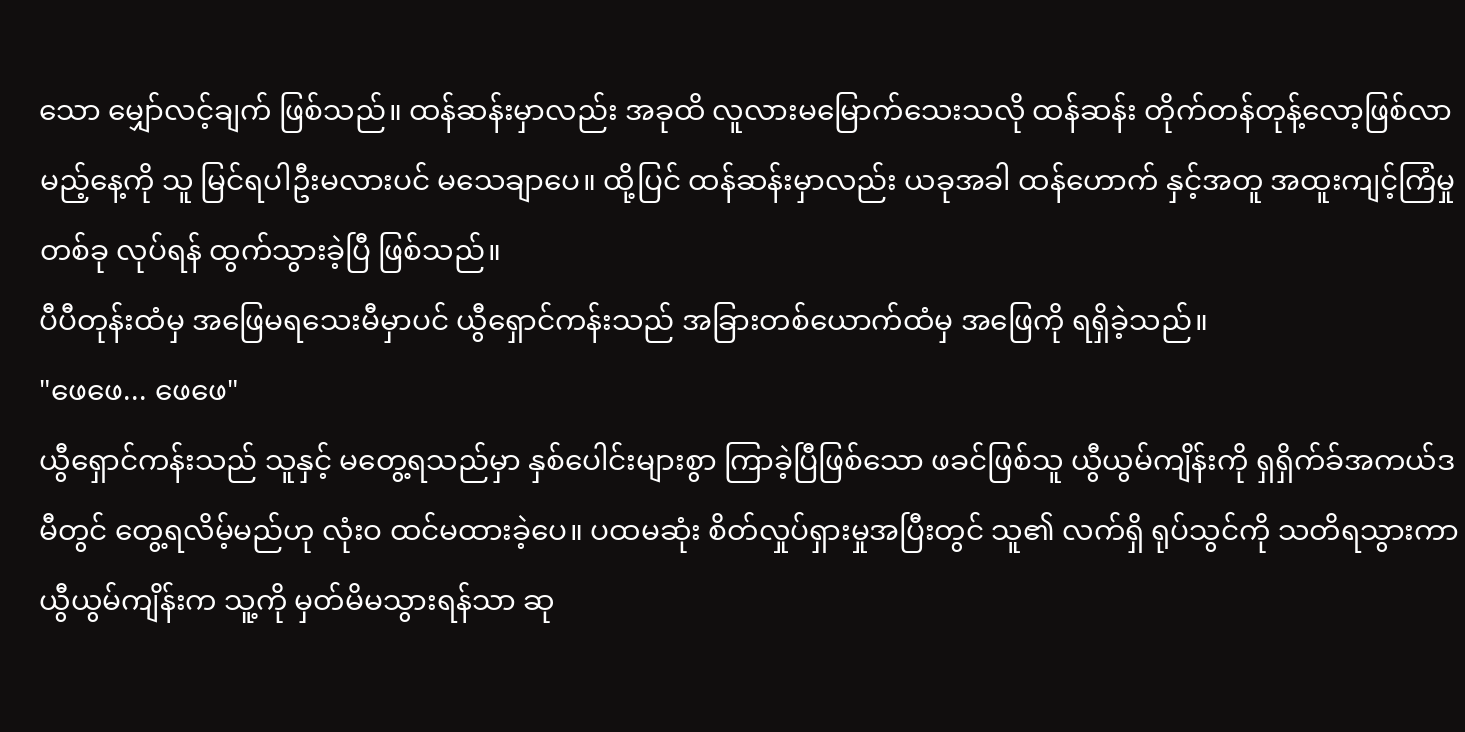သော မျှော်လင့်ချက် ဖြစ်သည်။ ထန်ဆန်းမှာလည်း အခုထိ လူလားမမြောက်သေးသလို ထန်ဆန်း တိုက်တန်တုန့်လော့ဖြစ်လာမည့်နေ့ကို သူ မြင်ရပါဦးမလားပင် မသေချာပေ။ ထို့ပြင် ထန်ဆန်းမှာလည်း ယခုအခါ ထန်ဟောက် နှင့်အတူ အထူးကျင့်ကြံမှုတစ်ခု လုပ်ရန် ထွက်သွားခဲ့ပြီ ဖြစ်သည်။
ပီပီတုန်းထံမှ အဖြေမရသေးမီမှာပင် ယွီရှောင်ကန်းသည် အခြားတစ်ယောက်ထံမှ အဖြေကို ရရှိခဲ့သည်။
"ဖေဖေ... ဖေဖေ"
ယွီရှောင်ကန်းသည် သူနှင့် မတွေ့ရသည်မှာ နှစ်ပေါင်းများစွာ ကြာခဲ့ပြီဖြစ်သော ဖခင်ဖြစ်သူ ယွီယွမ်ကျိန်းကို ရှရှိက်ခ်အကယ်ဒမီတွင် တွေ့ရလိမ့်မည်ဟု လုံးဝ ထင်မထားခဲ့ပေ။ ပထမဆုံး စိတ်လှုပ်ရှားမှုအပြီးတွင် သူ၏ လက်ရှိ ရုပ်သွင်ကို သတိရသွားကာ ယွီယွမ်ကျိန်းက သူ့ကို မှတ်မိမသွားရန်သာ ဆု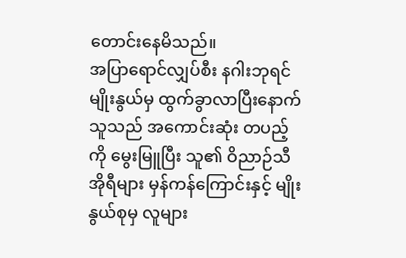တောင်းနေမိသည်။
အပြာရောင်လျှပ်စီး နဂါးဘုရင်မျိုးနွယ်မှ ထွက်ခွာလာပြီးနောက် သူသည် အကောင်းဆုံး တပည့်ကို မွေးမြူပြီး သူ၏ ဝိညာဉ်သီအိုရီများ မှန်ကန်ကြောင်းနှင့် မျိုးနွယ်စုမှ လူများ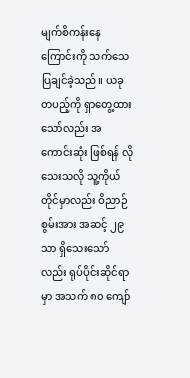မျက်စိကန်းနေကြောင်းကို သက်သေပြချင်ခဲ့သည်။ ယခု တပည့်ကို ရှာတွေ့ထားသော်လည်း အကောင်းဆုံး ဖြစ်ရန် လိုသေးသလို သူ့ကိုယ်တိုင်မှာလည်း ဝိညာဉ်စွမ်းအား အဆင့် ၂၉ သာ ရှိသေးသော်လည်း ရုပ်ပိုင်းဆိုင်ရာမှာ အသက် ၈၀ ကျော်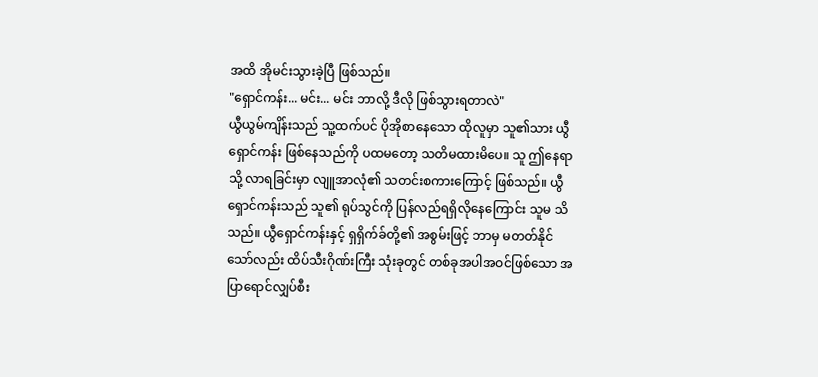အထိ အိုမင်းသွားခဲ့ပြီ ဖြစ်သည်။
"ရှောင်ကန်း... မင်း... မင်း ဘာလို့ ဒီလို ဖြစ်သွားရတာလဲ"
ယွီယွမ်ကျိန်းသည် သူ့ထက်ပင် ပိုအိုစာနေသော ထိုလူမှာ သူ၏သား ယွီရှောင်ကန်း ဖြစ်နေသည်ကို ပထမတော့ သတိမထားမိပေ။ သူ ဤနေရာသို့ လာရခြင်းမှာ လျူအာလုံ၏ သတင်းစကားကြောင့် ဖြစ်သည်။ ယွီရှောင်ကန်းသည် သူ၏ ရုပ်သွင်ကို ပြန်လည်ရရှိလိုနေကြောင်း သူမ သိသည်။ ယွီရှောင်ကန်းနှင့် ရှရှိက်ခ်တို့၏ အစွမ်းဖြင့် ဘာမှ မတတ်နိုင်သော်လည်း ထိပ်သီးဂိုဏ်းကြီး သုံးခုတွင် တစ်ခုအပါအဝင်ဖြစ်သော အပြာရောင်လျှပ်စီး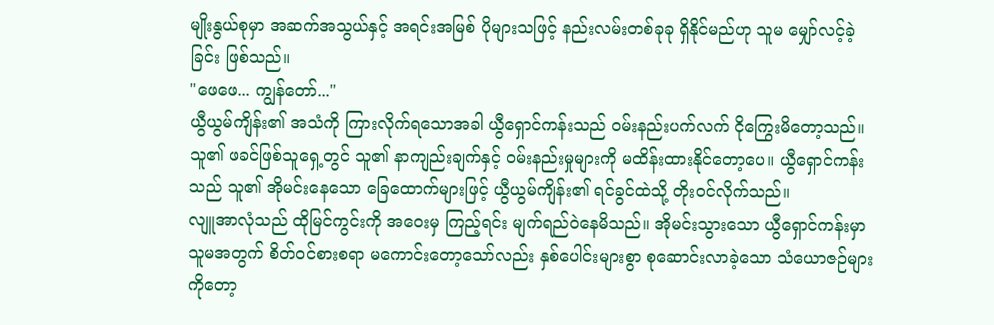မျိုးနွယ်စုမှာ အဆက်အသွယ်နှင့် အရင်းအမြစ် ပိုများသဖြင့် နည်းလမ်းတစ်ခုခု ရှိနိုင်မည်ဟု သူမ မျှော်လင့်ခဲ့ခြင်း ဖြစ်သည်။
"ဖေဖေ... ကျွန်တော်..."
ယွီယွမ်ကျိန်း၏ အသံကို ကြားလိုက်ရသောအခါ ယွီရှောင်ကန်းသည် ဝမ်းနည်းပက်လက် ငိုကြွေးမိတော့သည်။ သူ၏ ဖခင်ဖြစ်သူရှေ့တွင် သူ၏ နာကျည်းချက်နှင့် ဝမ်းနည်းမှုများကို မထိန်းထားနိုင်တော့ပေ။ ယွီရှောင်ကန်းသည် သူ၏ အိုမင်းနေသော ခြေထောက်များဖြင့် ယွီယွမ်ကျိန်း၏ ရင်ခွင်ထဲသို့ တိုးဝင်လိုက်သည်။
လျူအာလုံသည် ထိုမြင်ကွင်းကို အဝေးမှ ကြည့်ရင်း မျက်ရည်ဝဲနေမိသည်။ အိုမင်းသွားသော ယွီရှောင်ကန်းမှာ သူမအတွက် စိတ်ဝင်စားစရာ မကောင်းတော့သော်လည်း နှစ်ပေါင်းများစွာ စုဆောင်းလာခဲ့သော သံယောဇဉ်များကိုတော့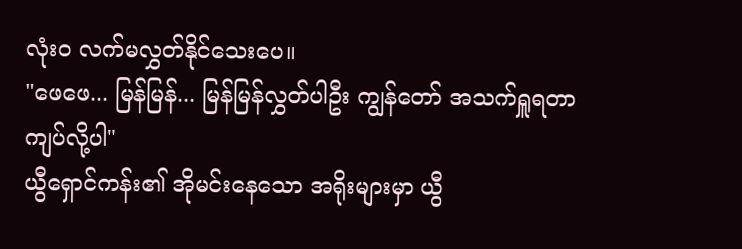လုံးဝ လက်မလွှတ်နိုင်သေးပေ။
"ဖေဖေ... မြန်မြန်... မြန်မြန်လွှတ်ပါဦး ကျွန်တော် အသက်ရှူရတာ ကျပ်လို့ပါ"
ယွီရှောင်ကန်း၏ အိုမင်းနေသော အရိုးများမှာ ယွီ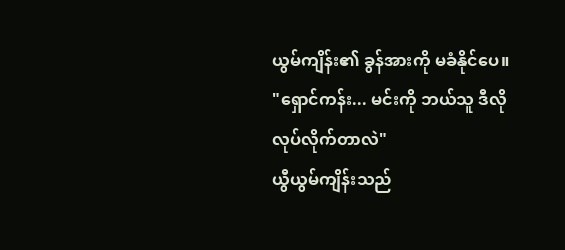ယွမ်ကျိန်း၏ ခွန်အားကို မခံနိုင်ပေ။
"ရှောင်ကန်း... မင်းကို ဘယ်သူ ဒီလိုလုပ်လိုက်တာလဲ"
ယွီယွမ်ကျိန်းသည်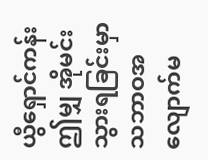ယွီရှောင်ကန်း ဤမျှ အိုမင်းသွားရခြင်းမှာ သဘာဝအလျောက်မ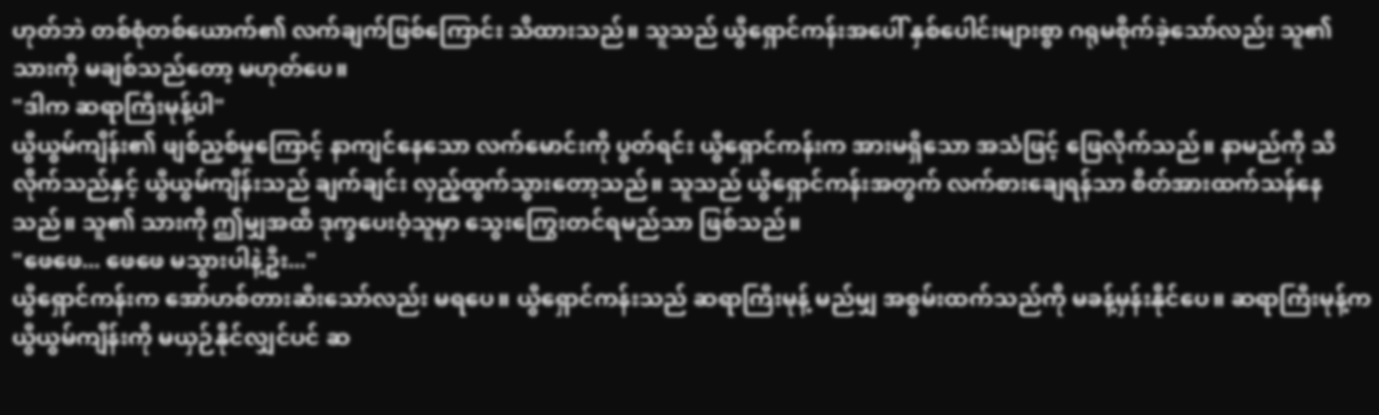ဟုတ်ဘဲ တစ်စုံတစ်ယောက်၏ လက်ချက်ဖြစ်ကြောင်း သိထားသည်။ သူသည် ယွီရှောင်ကန်းအပေါ် နှစ်ပေါင်းများစွာ ဂရုမစိုက်ခဲ့သော်လည်း သူ၏ သားကို မချစ်သည်တော့ မဟုတ်ပေ။
"ဒါက ဆရာကြီးမုန့်ပါ"
ယွီယွမ်ကျိန်း၏ ဖျစ်ညှစ်မှုကြောင့် နာကျင်နေသော လက်မောင်းကို ပွတ်ရင်း ယွီရှောင်ကန်းက အားမရှိသော အသံဖြင့် ဖြေလိုက်သည်။ နာမည်ကို သိလိုက်သည်နှင့် ယွီယွမ်ကျိန်းသည် ချက်ချင်း လှည့်ထွက်သွားတော့သည်။ သူသည် ယွီရှောင်ကန်းအတွက် လက်စားချေရန်သာ စိတ်အားထက်သန်နေသည်။ သူ၏ သားကို ဤမျှအထိ ဒုက္ခပေးဝံ့သူမှာ သွေးကြွေးတင်ရမည်သာ ဖြစ်သည်။
"ဖေဖေ... ဖေဖေ မသွားပါနဲ့ဦး..."
ယွီရှောင်ကန်းက အော်ဟစ်တားဆီးသော်လည်း မရပေ။ ယွီရှောင်ကန်းသည် ဆရာကြီးမုန့် မည်မျှ အစွမ်းထက်သည်ကို မခန့်မှန်းနိုင်ပေ။ ဆရာကြီးမုန့်က ယွီယွမ်ကျိန်းကို မယှဉ်နိုင်လျှင်ပင် ဆ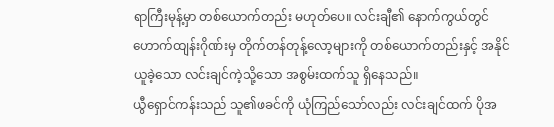ရာကြီးမုန့်မှာ တစ်ယောက်တည်း မဟုတ်ပေ။ လင်းချီ၏ နောက်ကွယ်တွင် ဟောက်ထျန်းဂိုဏ်းမှ တိုက်တန်တုန့်လော့များကို တစ်ယောက်တည်းနှင့် အနိုင်ယူခဲ့သော လင်းချင်ကဲ့သို့သော အစွမ်းထက်သူ ရှိနေသည်။
ယွီရှောင်ကန်းသည် သူ၏ဖခင်ကို ယုံကြည်သော်လည်း လင်းချင်ထက် ပိုအ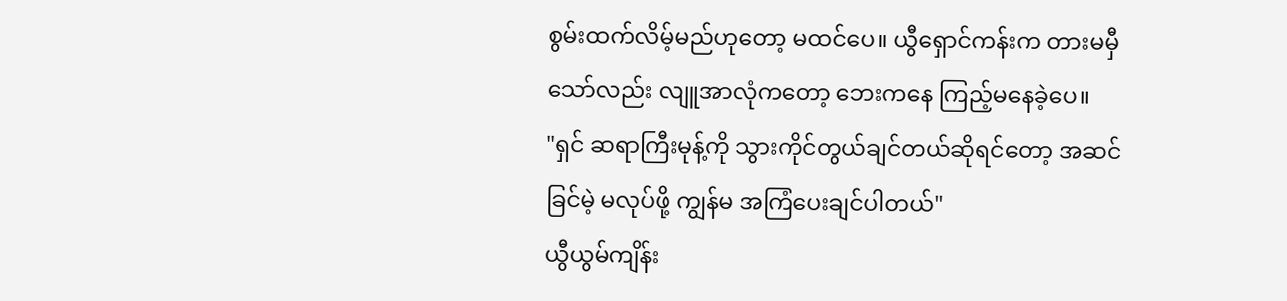စွမ်းထက်လိမ့်မည်ဟုတော့ မထင်ပေ။ ယွီရှောင်ကန်းက တားမမှီသော်လည်း လျူအာလုံကတော့ ဘေးကနေ ကြည့်မနေခဲ့ပေ။
"ရှင် ဆရာကြီးမုန့်ကို သွားကိုင်တွယ်ချင်တယ်ဆိုရင်တော့ အဆင်ခြင်မဲ့ မလုပ်ဖို့ ကျွန်မ အကြံပေးချင်ပါတယ်"
ယွီယွမ်ကျိန်း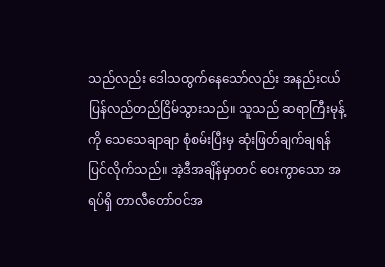သည်လည်း ဒေါသထွက်နေသော်လည်း အနည်းငယ် ပြန်လည်တည်ငြိမ်သွားသည်။ သူသည် ဆရာကြီးမုန့်ကို သေသေချာချာ စုံစမ်းပြီးမှ ဆုံးဖြတ်ချက်ချရန် ပြင်လိုက်သည်။ အဲ့ဒီအချိန်မှာတင် ဝေးကွာသော အရပ်ရှိ တာလီတော်ဝင်အ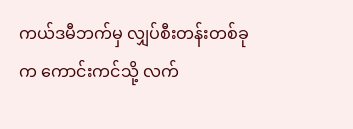ကယ်ဒမီဘက်မှ လျှပ်စီးတန်းတစ်ခုက ကောင်းကင်သို့ လက်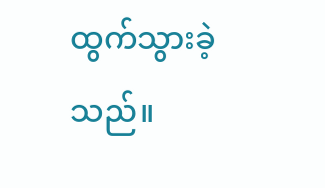ထွက်သွားခဲ့သည်။